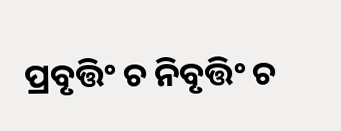ପ୍ରବୃତ୍ତିଂ ଚ ନିବୃତ୍ତିଂ ଚ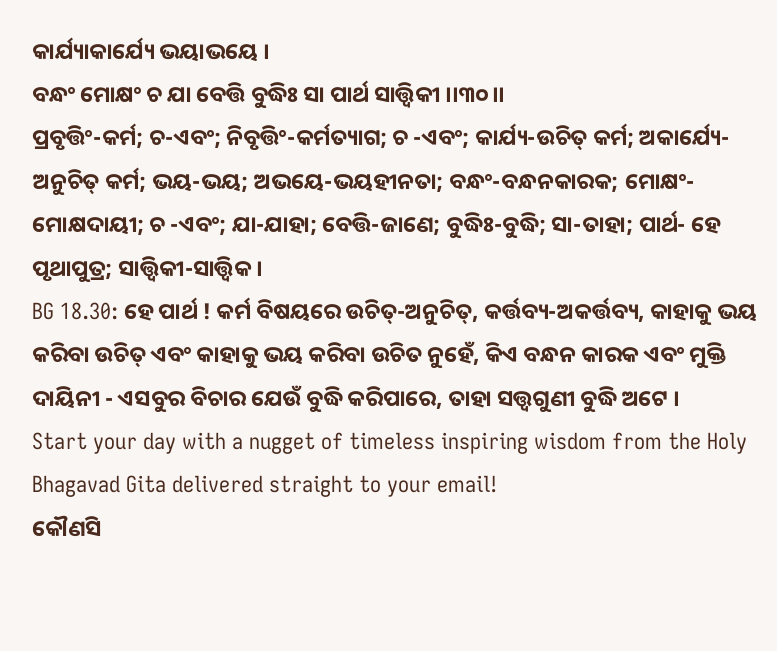କାର୍ଯ୍ୟାକାର୍ଯ୍ୟେ ଭୟାଭୟେ ।
ବନ୍ଧଂ ମୋକ୍ଷଂ ଚ ଯା ବେତ୍ତି ବୁଦ୍ଧିଃ ସା ପାର୍ଥ ସାତ୍ତ୍ୱିକୀ ।।୩୦।।
ପ୍ରବୃତ୍ତିଂ-କର୍ମ; ଚ-ଏବଂ; ନିବୃତ୍ତିଂ-କର୍ମତ୍ୟାଗ; ଚ -ଏବଂ; କାର୍ଯ୍ୟ-ଉଚିତ୍ କର୍ମ; ଅକାର୍ଯ୍ୟେ-ଅନୁଚିତ୍ କର୍ମ; ଭୟ-ଭୟ; ଅଭୟେ-ଭୟହୀନତା; ବନ୍ଧଂ-ବନ୍ଧନକାରକ; ମୋକ୍ଷଂ-ମୋକ୍ଷଦାୟୀ; ଚ -ଏବଂ; ଯା-ଯାହା; ବେତ୍ତି-ଜାଣେ; ବୁଦ୍ଧିଃ-ବୁଦ୍ଧି; ସା-ତାହା; ପାର୍ଥ- ହେ ପୃଥାପୁତ୍ର; ସାତ୍ତ୍ୱିକୀ-ସାତ୍ତ୍ୱିକ ।
BG 18.30: ହେ ପାର୍ଥ ! କର୍ମ ବିଷୟରେ ଉଚିତ୍-ଅନୁଚିତ୍, କର୍ତ୍ତବ୍ୟ-ଅକର୍ତ୍ତବ୍ୟ, କାହାକୁ ଭୟ କରିବା ଉଚିତ୍ ଏବଂ କାହାକୁ ଭୟ କରିବା ଉଚିତ ନୁହେଁ, କିଏ ବନ୍ଧନ କାରକ ଏବଂ ମୁକ୍ତି ଦାୟିନୀ - ଏସବୁର ବିଚାର ଯେଉଁ ବୁଦ୍ଧି କରିପାରେ, ତାହା ସତ୍ତ୍ୱଗୁଣୀ ବୁଦ୍ଧି ଅଟେ ।
Start your day with a nugget of timeless inspiring wisdom from the Holy Bhagavad Gita delivered straight to your email!
କୌଣସି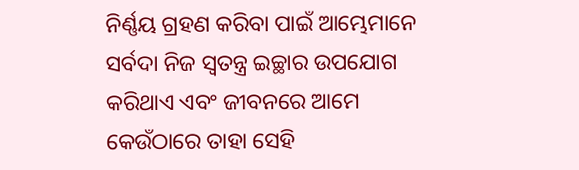ନିର୍ଣ୍ଣୟ ଗ୍ରହଣ କରିବା ପାଇଁ ଆମ୍ଭେମାନେ ସର୍ବଦା ନିଜ ସ୍ୱତନ୍ତ୍ର ଇଚ୍ଛାର ଉପଯୋଗ କରିଥାଏ ଏବଂ ଜୀବନରେ ଆମେ କେଉଁଠାରେ ତାହା ସେହି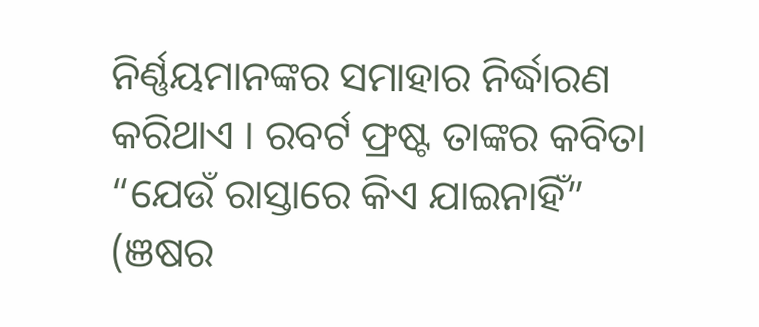ନିର୍ଣ୍ଣୟମାନଙ୍କର ସମାହାର ନିର୍ଦ୍ଧାରଣ କରିଥାଏ । ରବର୍ଟ ଫ୍ରଷ୍ଟ ତାଙ୍କର କବିତା “ଯେଉଁ ରାସ୍ତାରେ କିଏ ଯାଇନାହିଁ” (ଞଷର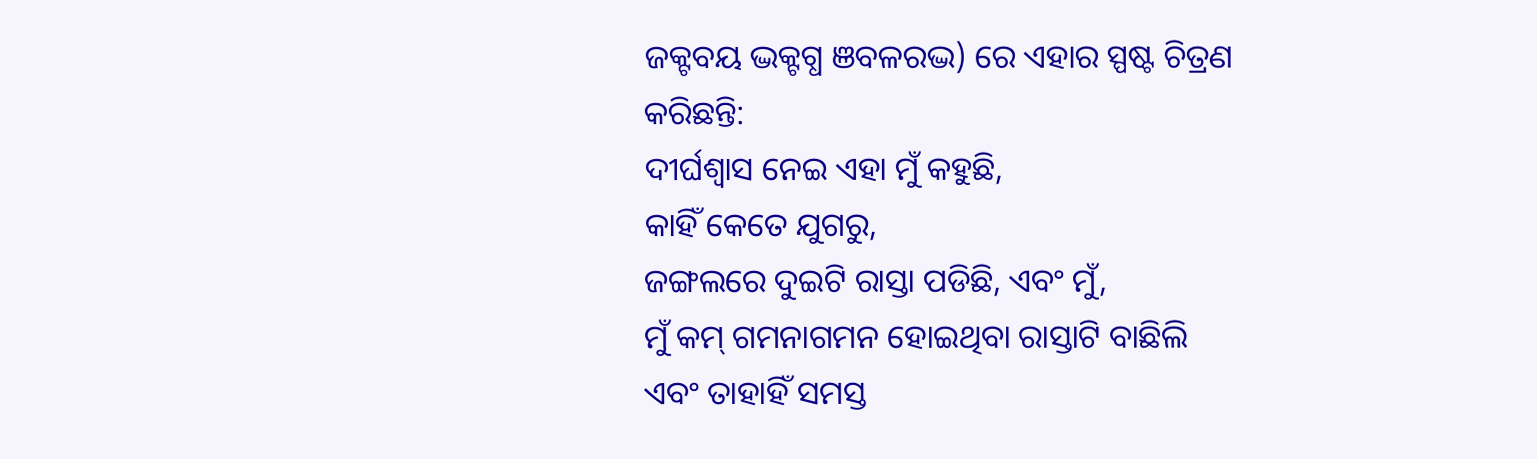ଜକ୍ଟବୟ ଦ୍ଭକ୍ଟଗ୍ଧ ଞବଳରଦ୍ଭ) ରେ ଏହାର ସ୍ପଷ୍ଟ ଚିତ୍ରଣ କରିଛନ୍ତି:
ଦୀର୍ଘଶ୍ୱାସ ନେଇ ଏହା ମୁଁ କହୁଛି,
କାହିଁ କେତେ ଯୁଗରୁ,
ଜଙ୍ଗଲରେ ଦୁଇଟି ରାସ୍ତା ପଡିଛି, ଏବଂ ମୁଁ,
ମୁଁ କମ୍ ଗମନାଗମନ ହୋଇଥିବା ରାସ୍ତାଟି ବାଛିଲି
ଏବଂ ତାହାହିଁ ସମସ୍ତ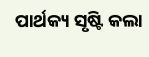ପାର୍ଥକ୍ୟ ସୃଷ୍ଟି କଲା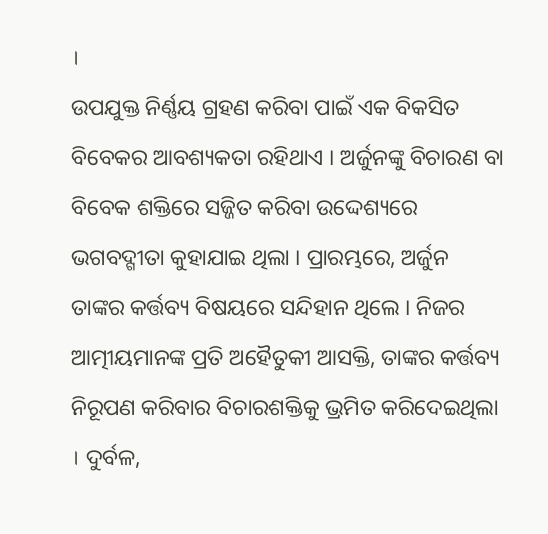।
ଉପଯୁକ୍ତ ନିର୍ଣ୍ଣୟ ଗ୍ରହଣ କରିବା ପାଇଁ ଏକ ବିକସିତ ବିବେକର ଆବଶ୍ୟକତା ରହିଥାଏ । ଅର୍ଜୁନଙ୍କୁ ବିଚାରଣ ବା ବିବେକ ଶକ୍ତିରେ ସଜ୍ଜିତ କରିବା ଉଦ୍ଦେଶ୍ୟରେ ଭଗବଦ୍ଗୀତା କୁହାଯାଇ ଥିଲା । ପ୍ରାରମ୍ଭରେ, ଅର୍ଜୁନ ତାଙ୍କର କର୍ତ୍ତବ୍ୟ ବିଷୟରେ ସନ୍ଦିହାନ ଥିଲେ । ନିଜର ଆତ୍ମୀୟମାନଙ୍କ ପ୍ରତି ଅହୈତୁକୀ ଆସକ୍ତି, ତାଙ୍କର କର୍ତ୍ତବ୍ୟ ନିରୂପଣ କରିବାର ବିଚାରଶକ୍ତିକୁ ଭ୍ରମିତ କରିଦେଇଥିଲା । ଦୁର୍ବଳ,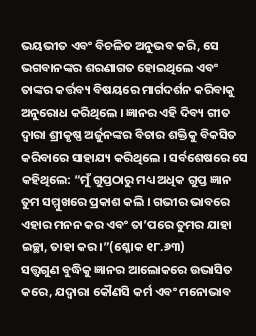ଭୟଭୀତ ଏବଂ ବିଚଳିତ ଅନୁଭବ କରି, ସେ ଭଗବାନଙ୍କର ଶରଣାଗତ ହୋଇଥିଲେ ଏବଂ ତାଙ୍କର କର୍ତ୍ତବ୍ୟ ବିଷୟରେ ମାର୍ଗଦର୍ଶନ କରିବାକୁ ଅନୁରୋଧ କରିଥିଲେ । ଜ୍ଞାନର ଏହି ଦିବ୍ୟ ଗୀତ ଦ୍ୱାରା ଶ୍ରୀକୃଷ୍ଣ ଅର୍ଜୁନଙ୍କର ବିଚାର ଶକ୍ତିକୁ ବିକସିତ କରିବାରେ ସାହାଯ୍ୟ କରିଥିଲେ । ସର୍ବଶେଷରେ ସେ କହିଥିଲେ: “ମୁଁ ଗୁପ୍ତଠାରୁ ମଧ୍ୟ ଅଧିକ ଗୁପ୍ତ ଜ୍ଞାନ ତୁମ ସମ୍ମୁଖରେ ପ୍ରକାଶ କଲି । ଗଭୀର ଭାବରେ ଏହାର ମନନ କର ଏବଂ ତା’ପରେ ତୁମର ଯାହା ଇଚ୍ଛା, ତାହା କର ।”(ଶ୍ଳୋକ ୧୮.୬୩)
ସତ୍ତ୍ୱଗୁଣ ବୁଦ୍ଧିକୁ ଜ୍ଞାନର ଆଲୋକରେ ଉଦ୍ଭାସିତ କରେ, ଯଦ୍ୱାରା କୌଣସି କର୍ମ ଏବଂ ମନୋଭାବ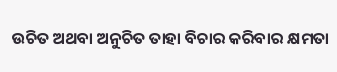ଉଚିତ ଅଥବା ଅନୁଚିତ ତାହା ବିଚାର କରିବାର କ୍ଷମତା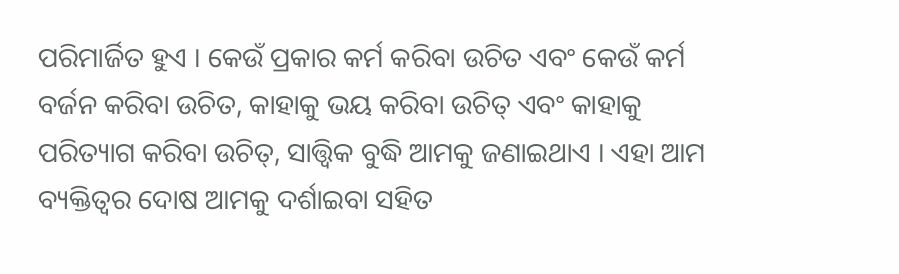ପରିମାର୍ଜିତ ହୁଏ । କେଉଁ ପ୍ରକାର କର୍ମ କରିବା ଉଚିତ ଏବଂ କେଉଁ କର୍ମ ବର୍ଜନ କରିବା ଉଚିତ, କାହାକୁ ଭୟ କରିବା ଉଚିତ୍ ଏବଂ କାହାକୁ ପରିତ୍ୟାଗ କରିବା ଉଚିତ୍, ସାତ୍ତ୍ୱିକ ବୁଦ୍ଧି ଆମକୁ ଜଣାଇଥାଏ । ଏହା ଆମ ବ୍ୟକ୍ତିତ୍ୱର ଦୋଷ ଆମକୁ ଦର୍ଶାଇବା ସହିତ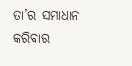ତା’ର ସମାଧାନ କରିବାର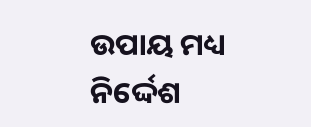ଉପାୟ ମଧ୍ୟ ନିର୍ଦ୍ଦେଶ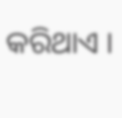କରିଥାଏ ।